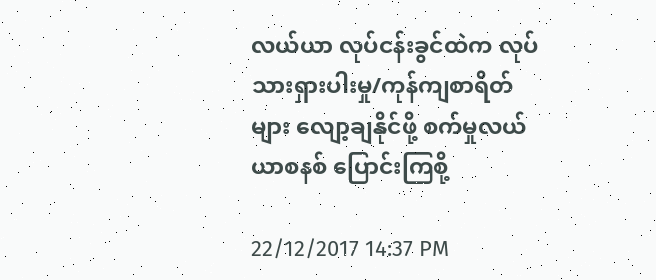လယ်ယာ လုပ်ငန်းခွင်ထဲက လုပ်သားရှားပါးမှု/ကုန်ကျစာရိတ်များ လျော့ချနိုင်ဖို့ စက်မှုလယ်ယာစနစ် ပြောင်းကြစို့

22/12/2017 14:37 PM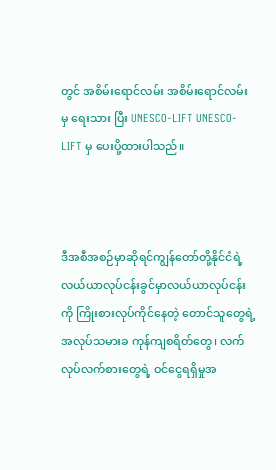တွင် အစိမ်းရောင်လမ်း အစိမ်းရောင်လမ်း မှ ရေးသား ပြီး UNESCO-LIFT UNESCO-LIFT မှ ပေးပို့ထားပါသည်။



ဒီအစီအစဉ်မှာဆိုရင်ကျွန်တော်တို့နိုင်ငံရဲ့ လယ်ယာလုပ်ငန်းခွင်မှာလယ်ယာလုပ်ငန်းကို ကြိုးစားလုပ်ကိုင်နေတဲ့ တောင်သူတွေရဲ့ အလုပ်သမားခ ကုန်ကျစရိတ်တွေ၊ လက်လုပ်လက်စားတွေရဲ့ ဝင်ငွေရရှိမှုအ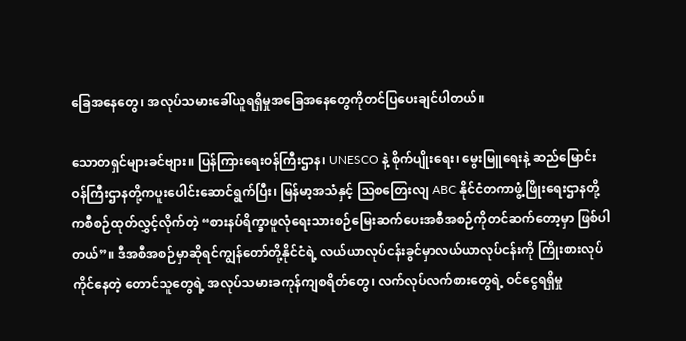ခြေအနေတွေ၊ အလုပ်သမားခေါ်ယူရရှိမှုအခြေအနေတွေကိုတင်ပြပေးချင်ပါတယ်။

သောတရှင်များခင်ဗျား။ ပြန်ကြားရေးဝန်ကြီးဌာန၊ UNESCO နဲ့ စိုက်ပျိုးရေး၊ မွေးမြူရေးနဲ့ ဆည်မြောင်းဝန်ကြီးဌာနတို့ကပူးပေါင်းဆောင်ရွက်ပြီး၊ မြန်မာ့အသံနှင့် သြစတြေးလျ ABC နိုင်ငံတကာဖွံ့ဖြိုးရေးဌာနတို့ကစီစဉ်ထုတ်လွှင့်လိုက်တဲ့ “စားနပ်ရိက္ခာဖူလုံရေးသားစဉ်မြေးဆက်ပေးအစီအစဉ်ကိုတင်ဆက်တော့မှာ ဖြစ်ပါတယ်”။ ဒီအစီအစဉ်မှာဆိုရင်ကျွန်တော်တို့နိုင်ငံရဲ့ လယ်ယာလုပ်ငန်းခွင်မှာလယ်ယာလုပ်ငန်းကို ကြိုးစားလုပ်ကိုင်နေတဲ့ တောင်သူတွေရဲ့ အလုပ်သမားခကုန်ကျစရိတ်တွေ၊ လက်လုပ်လက်စားတွေရဲ့ ဝင်ငွေရရှိမှု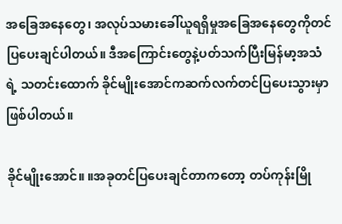အခြေအနေတွေ၊ အလုပ်သမားခေါ်ယူရရှိမှုအခြေအနေတွေကိုတင်ပြပေးချင်ပါတယ်။ ဒီအကြောင်းတွေနဲ့ပတ်သက်ပြီးမြန်မာ့အသံရဲ့ သတင်းထောက် ခိုင်မျိုးအောင်ကဆက်လက်တင်ပြပေးသွားမှာဖြစ်ပါတယ်။

ခိုင်မျိုးအောင်။ ။အခုတင်ပြပေးချင်တာကတော့ တပ်ကုန်းမြို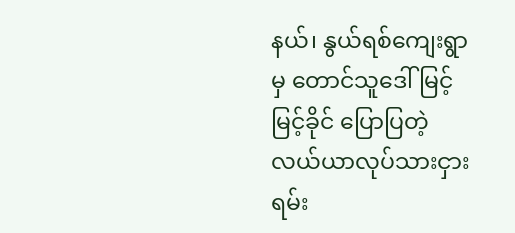နယ်၊ နွယ်ရစ်ကျေးရွာမှ တောင်သူဒေါ်မြင့်မြင့်ခိုင် ပြောပြတဲ့  လယ်ယာလုပ်သားငှားရမ်း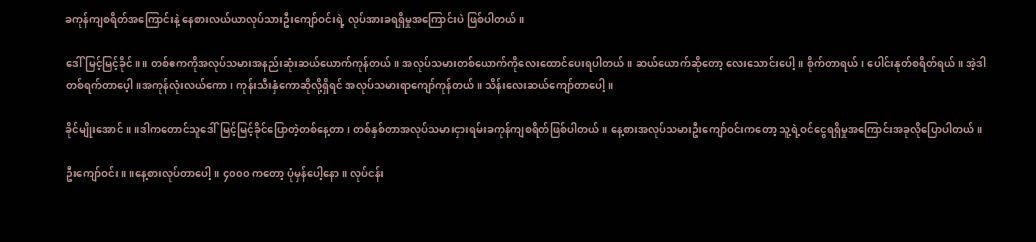ခကုန်ကျစရိတ်အကြောင်းနဲ့ နေစားလယ်ယာလုပ်သားဦးကျော်ဝင်းရဲ့ လုပ်အားခရရှိမှုအကြောင်းပဲ ဖြစ်ပါတယ်။

ဒေါ်မြင့်မြင့်ခိုင်။ ။ တစ်ဧကကိုအလုပ်သမားအနည်းဆုံးဆယ်ယောက်ကုန်တယ်။ အလုပ်သမားတစ်ယောက်ကိုလေးထောင်ပေးရပါတယ်။ ဆယ်ယောက်ဆိုတော့ လေးသောင်းပေါ့။ စိုက်တာရယ်၊ ပေါင်းနုတ်စရိတ်ရယ်။ အဲ့ဒါ တစ်ရက်တာပေ့ါ။အကုန်လုံးလယ်ကော၊ ကုန်းသီးနှံကောဆိုလို့ရှိရင် အလုပ်သမားရာကျော်ကုန်တယ်။ သိန်းလေးဆယ်ကျော်တာပေါ့။

ခိုင်မျိုးအောင်။ ။ဒါကတောင်သူဒေါ်မြင့်မြင့်ခိုင်ပြောတဲ့တစ်နေ့တာ၊ တစ်နှစ်တာအလုပ်သမားငှားရမ်းခကုန်ကျစရိတ်ဖြစ်ပါတယ်။ နေ့စားအလုပ်သမားဦးကျော်ဝင်းကတော့ သူ့ရဲ့ဝင်ငွေရရှိမှုအကြောင်းအခုလိုပြောပါတယ်။

ဦးကျော်ဝင်း။ ။နေ့စားလုပ်တာပေါ့။ ၄၀၀၀ ကတော့ ပုံမှန်ပေါ့နော။ လုပ်ငန်း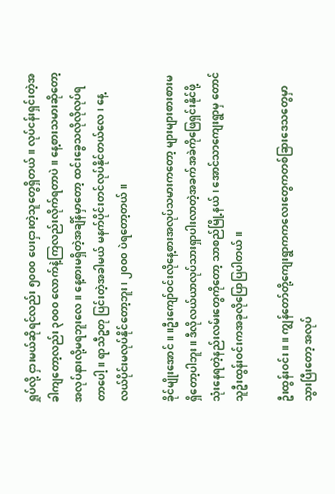ရှုပ်လို့ ငှားမယ်ဆိုရင်လည်း ၅၀၀၀ ပေးငှားတဲ့သူတွေရှိတယ်။ လုပ်ငန်းရှင်းတဲ့အခါကျတော့လည်း ၃၀၀၀ လောက်နဲ့ကြလည်းလိုက်ရတာပဲ။ နေ့စားသမားဆိုတော့ အလုပ်နားလို့မရဘူးလေ။ နေ့စားမရှိတဲ့အချိန်မှာတော့ ထင်းခွေသလိုလိုလုပ်ရတာပေါ့။ ရာသီဥတု ပြင်းတဲ့အခါမယ် မနက်ပိုင်းတင်လုပ်နိုင်တယ်လေ၊ နေ့လယ်ပိုင်းမလုပ်နိုင်တော့ဘူး၊ ၂၀၀၀ ပဲရတော့တယ်။

ခိုင်မျိုးအောင်။ ။ဦးကျော်ဝင်းလိုနေ့စားအလုပ်သမားကတော့ များများစားစားမရှိတော့ပါဘူး။ ဒီလိုလယ်ယာလုပ်သားရှာပါးလာတဲ့အခက်အခဲကိုဖြေရှင်းနိုင်ဖို့ သုံးနေရတဲ့နည်းလမ်းတွေကိုတော့ သာစည်မြို့နယ်၊ အောင်သာကျေးရွာမှ တောင်သူဦးထွန်းဝင်းကအခုလိုပြောပြပါတယ်။

ဦးထွန်းဝင်း။ ။ ကျွန်တော်တို့ကျေးရွာကကလေးတွေကတစ်ခြားဒေသတွေမှာသွားပြီးတော့ အလုပ်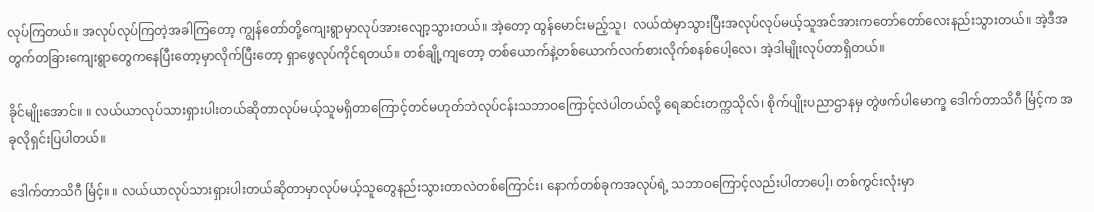လုပ်ကြတယ်။ အလုပ်လုပ်ကြတဲ့အခါကြတော့ ကျွန်တော်တို့ကျေးရွာမှာလုပ်အားလျော့သွားတယ်။ အဲ့တော့ ထွန်မောင်းမည့်သူ၊  လယ်ထဲမှာသွားပြီးအလုပ်လုပ်မယ့်သူအင်အားကတော်တော်လေးနည်းသွားတယ်။ အဲ့ဒီအတွက်တခြားကျေးရွာတွေကနေပြီးတော့မှာလိုက်ပြီးတော့ ရှာဖွေလုပ်ကိုင်ရတယ်။ တစ်ချို့ကျတော့ တစ်ယောက်နဲ့တစ်ယောက်လက်စားလိုက်စနစ်ပေါ့လေ၊ အဲ့ဒါမျိုးလုပ်တာရှိတယ်။

ခိုင်မျိုးအောင်။ ။ လယ်ယာလုပ်သားရှားပါးတယ်ဆိုတာလုပ်မယ့်သူမရှိတာကြောင့်တင်မဟုတ်ဘဲလုပ်ငန်းသဘာဝကြောင့်လဲပါတယ်လို့ ရေဆင်းတက္ကသိုလ်၊ စိုက်ပျိုးပညာဌာနမှ တွဲဖက်ပါမောက္ခ ဒေါက်တာသိဂီ င်္မြင့်က အခုလိုရှင်းပြပါတယ်။

ဒေါက်တာသိဂီ င်္မြင့်။ ။ လယ်ယာလုပ်သားရှားပါးတယ်ဆိုတာမှာလုပ်မယ့်သူတွေနည်းသွားတာလဲတစ်ကြောင်း၊ နောက်တစ်ခုကအလုပ်ရဲ့ သဘာဝကြောင့်လည်းပါတာပေါ့၊ တစ်ကွင်းလုံးမှာ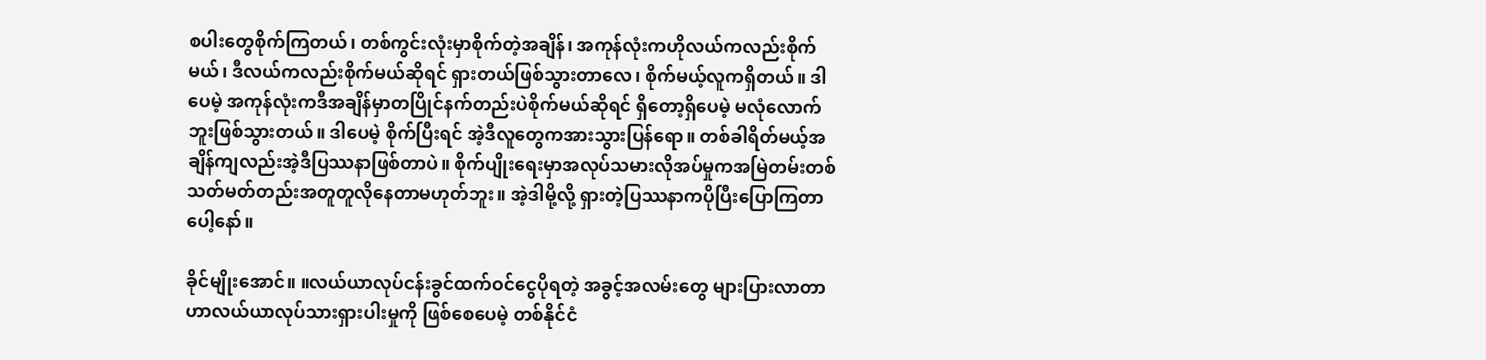စပါးတွေစိုက်ကြတယ်၊ တစ်ကွင်းလုံးမှာစိုက်တဲ့အချိန်၊ အကုန်လုံးကဟိုလယ်ကလည်းစိုက်မယ်၊ ဒီလယ်ကလည်းစိုက်မယ်ဆိုရင် ရှားတယ်ဖြစ်သွားတာလေ၊ စိုက်မယ့်လူကရှိတယ်။ ဒါပေမဲ့ အကုန်လုံးကဒီအချိန်မှာတပြိုင်နက်တည်းပဲစိုက်မယ်ဆိုရင် ရှိတော့ရှိပေမဲ့ မလုံလောက်ဘူးဖြစ်သွားတယ်။ ဒါပေမဲ့ စိုက်ပြီးရင် အဲ့ဒီလူတွေကအားသွားပြန်ရော။ တစ်ခါရိတ်မယ့်အချိန်ကျလည်းအဲ့ဒီပြဿနာဖြစ်တာပဲ။ စိုက်ပျိုးရေးမှာအလုပ်သမားလိုအပ်မှုကအမြဲတမ်းတစ်သတ်မတ်တည်းအတူတူလိုနေတာမဟုတ်ဘူး။ အဲ့ဒါမို့လို့ ရှားတဲ့ပြဿနာကပိုပြီးပြောကြတာပေါ့နော်။

ခိုင်မျိုးအောင်။ ။လယ်ယာလုပ်ငန်းခွင်ထက်ဝင်ငွေပိုရတဲ့ အခွင့်အလမ်းတွေ များပြားလာတာဟာလယ်ယာလုပ်သားရှားပါးမှုကို ဖြစ်စေပေမဲ့ တစ်နိုင်ငံ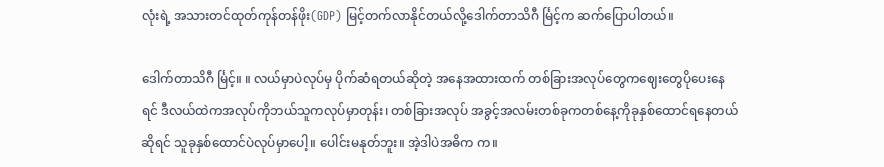လုံးရဲ့ အသားတင်ထုတ်ကုန်တန်ဖိုး(GDP) မြင့်တက်လာနိုင်တယ်လို့ဒေါက်တာသိဂီ င်္မြင့်က ဆက်ပြောပါတယ်။

ဒေါက်တာသိဂီ င်္မြင့်။ ။ လယ်မှာပဲလုပ်မှ ပိုက်ဆံရတယ်ဆိုတဲ့ အနေအထားထက် တစ်ခြားအလုပ်တွေကဈေးတွေပိုပေးနေရင် ဒီလယ်ထဲကအလုပ်ကိုဘယ်သူကလုပ်မှာတုန်း၊ တစ်ခြားအလုပ် အခွင့်အလမ်းတစ်ခုကတစ်နေ့ကိုခုနှစ်ထောင်ရနေတယ်ဆိုရင် သူခုနှစ်ထောင်ပဲလုပ်မှာပေါ့။ ပေါင်းမနုတ်ဘူး။ အဲ့ဒါပဲအဓိက က။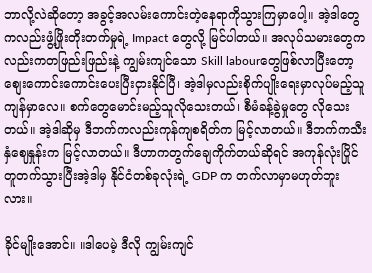ဘာလို့လဲဆိုတော့ အခွင့်အလမ်းကောင်းတဲ့နေရာကိုသွားကြမှာပေါ့။ အဲ့ဒါတွေကလည်းဖွံ့ဖြိုးတိုးတက်မှုရဲ့ Impact တွေလို့ မြင်ပါတယ်။ အလုပ်သမားတွေကလည်းကတဖြည်းဖြည်းနဲ့ ကျွမ်းကျင်သော Skill labourတွေဖြစ်လာပြီးတော့ စျေးကောင်းကောင်းပေးပြီးငှားနိုင်ပြီ၊ အဲ့ဒါမှလည်းစိုက်ပျိုးရေးမှာလုပ်မည့်သူကျန်မှာလေ။ စက်တွေမောင်းမည့်သူလိုသေးတယ်၊ စီမံခန့်ခွဲမှုတွေ လိုသေးတယ်။ အဲ့ဒါဆိုမှ ဒီဘက်ကလည်းကုန်ကျစရိတ်က မြင့်လာတယ်။ ဒီဘက်ကသီးနှံဈေနှုန်းက မြင့်လာတယ်။ ဒီဟာကတွက်ချေကိုက်တယ်ဆိုရင် အကုန်လုံးပြိုင်တူတက်သွားပြီးအဲ့ဒါမှ နိုင်ငံတစ်ခုလုံးရဲ့ GDP က တက်လာမှာမဟုတ်ဘူးလား။

ခိုင်မျိုးအောင်။ ။ဒါပေမဲ့ ဒီလို ကျွမ်းကျင်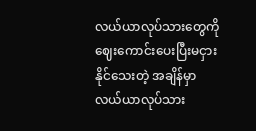လယ်ယာလုပ်သားတွေကိုဈေးကောင်းပေးပြီးမငှားနိုင်သေးတဲ့ အချိန်မှာလယ်ယာလုပ်သား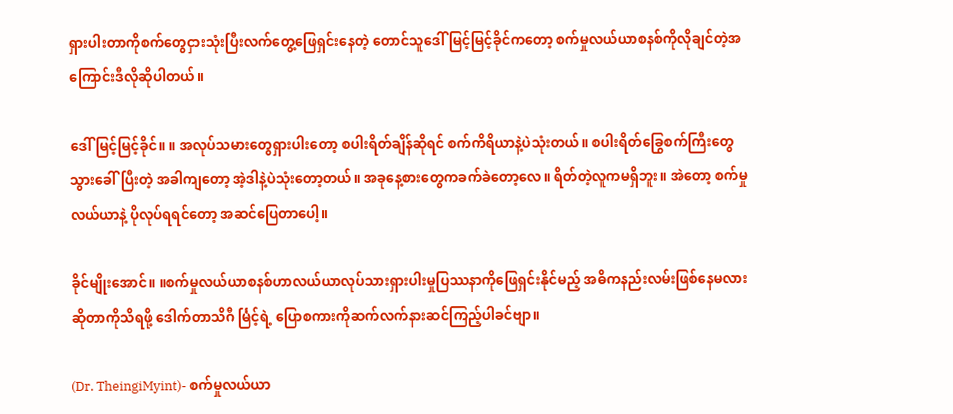ရှားပါးတာကိုစက်တွေငှားသုံးပြီးလက်တွေ့ဖြေရှင်းနေတဲ့ တောင်သူဒေါ်မြင့်မြင့်ခိုင်ကတော့ စက်မှုလယ်ယာစနစ်ကိုလိုချင်တဲ့အကြောင်းဒီလိုဆိုပါတယ်။

ဒေါ်မြင့်မြင့်ခိုင်။ ။ အလုပ်သမားတွေရှားပါးတော့ စပါးရိတ်ချိန်ဆိုရင် စက်ကိရိယာနဲ့ပဲသုံးတယ်။ စပါးရိတ်ခြွေစက်ကြီးတွေ သွားခေါ်ပြီးတဲ့ အခါကျတော့ အဲ့ဒါနဲ့ပဲသုံးတော့တယ်။ အခုနေ့စားတွေကခက်ခဲတော့လေ။ ရိတ်တဲ့လူကမရှိဘူး။ အဲတော့ စက်မှုလယ်ယာနဲ့ ပိုလုပ်ရရင်တော့ အဆင်ပြေတာပေါ့။

ခိုင်မျိုးအောင်။ ။စက်မှုလယ်ယာစနစ်ဟာလယ်ယာလုပ်သားရှားပါးမှုပြဿနာကိုဖြေရှင်းနိုင်မည့် အဓိကနည်းလမ်းဖြစ်နေမလားဆိုတာကိုသိရဖို့ ဒေါက်တာသိဂီ င်္မြင့်ရဲ့ ပြောစကားကိုဆက်လက်နားဆင်ကြည့်ပါခင်ဗျာ။

(Dr. TheingiMyint)- စက်မှုလယ်ယာ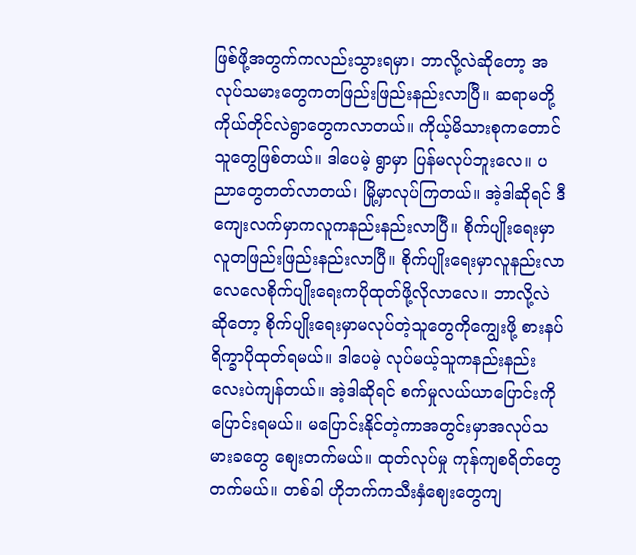ဖြစ်ဖို့အတွက်ကလည်းသွားရမှာ၊ ဘာလို့လဲဆိုတော့ အလုပ်သမားတွေကတဖြည်းဖြည်းနည်းလာပြီ။ ဆရာမတို့ကိုယ်တိုင်လဲရွာတွေကလာတယ်။ ကိုယ့်မိသားစုကတောင်သူတွေဖြစ်တယ်။ ဒါပေမဲ့ ရွာမှာ ပြန်မလုပ်ဘူးလေ။ ပညာတွေတတ်လာတယ်၊ မြို့မှာလုပ်ကြတယ်။ အဲ့ဒါဆိုရင် ဒီကျေးလက်မှာကလူကနည်းနည်းလာပြီ။ စိုက်ပျိုးရေးမှာလူတဖြည်းဖြည်းနည်းလာပြီ။ စိုက်ပျိုးရေးမှာလူနည်းလာလေလေစိုက်ပျိုးရေးကပိုထုတ်ဖို့လိုလာလေ။ ဘာလို့လဲဆိုတော့ စိုက်ပျိုးရေးမှာမလုပ်တဲ့သူတွေကိုကျွေးဖို့ စားနပ်ရိက္ခာပိုထုတ်ရမယ်။ ဒါပေမဲ့ လုပ်မယ့်သူကနည်းနည်းလေးပဲကျန်တယ်။ အဲ့ဒါဆိုရင် စက်မှုလယ်ယာပြောင်းကိုပြောင်းရမယ်။ မပြောင်းနိုင်တဲ့ကာအတွင်းမှာအလုပ်သမားခတွေ စျေးတက်မယ်။ ထုတ်လုပ်မှု ကုန်ကျစရိတ်တွေတက်မယ်။ တစ်ခါ ဟိုဘက်ကသီးနှံဈေးတွေကျ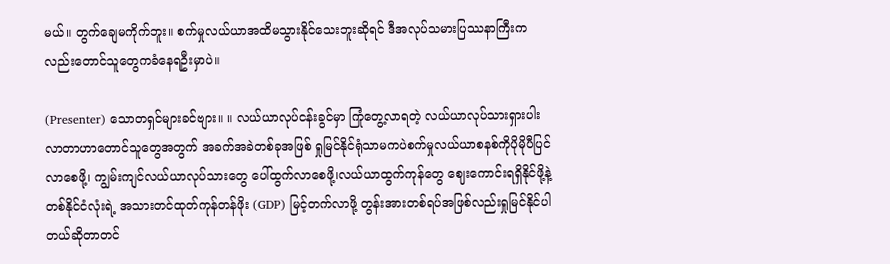မယ်။ တွက်ချေမကိုက်ဘူး။ စက်မှုလယ်ယာအထိမသွားနိုင်သေးဘူးဆိုရင် ဒီအလုပ်သမားပြဿနာကြီးကလည်းတောင်သူတွေကခံနေရဦးမှာပဲ။

(Presenter) သောတရှင်များခင်ဗျား။ ။ လယ်ယာလုပ်ငန်းခွင်မှာ ကြုံတွေ့လာရတဲ့ လယ်ယာလုပ်သားရှားပါးလာတာဟာတောင်သူတွေအတွက် အခက်အခဲတစ်ခုအဖြစ် ရှုမြင်နိုင်ရုံသာမကပဲစက်မှုလယ်ယာစနစ်ကိုပိုမိုပီပြင်လာစေဖို့၊ ကျွမ်းကျင်လယ်ယာလုပ်သားတွေ ပေါ်ထွက်လာစေဖို့၊လယ်ယာထွက်ကုန်တွေ ဈေးကောင်းရရှိနိုင်ဖို့နဲ့ တစ်နိုင်ငံလုံးရဲ့ အသားတင်ထုတ်ကုန်တန်ဖိုး (GDP) မြင့်တက်လာဖို့ တွန်းအားတစ်ရပ်အဖြစ်လည်းရှုမြင်နိုင်ပါတယ်ဆိုတာတင်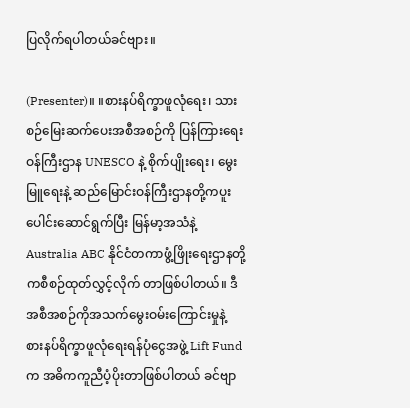ပြလိုက်ရပါတယ်ခင်ဗျား။

(Presenter)။ ။စားနပ်ရိက္ခာဖူလုံရေး၊ သားစဉ်မြေးဆက်ပေးအစီအစဉ်ကို ပြန်ကြားရေး ဝန်ကြီးဌာန UNESCO နဲ့ စိုက်ပျိုးရေး၊ မွေးမြူရေးနဲ့ ဆည်မြောင်းဝန်ကြီးဌာနတို့ကပူးပေါင်းဆောင်ရွက်ပြီး မြန်မာ့အသံနဲ့ Australia ABC နိုင်ငံတကာဖွံ့ဖြိုးရေးဌာနတို့ကစီစဉ်ထုတ်လွှင့်လိုက် တာဖြစ်ပါတယ်။ ဒီအစီအစဉ်ကိုအသက်မွေးဝမ်းကြောင်းမှုနဲ့ စားနပ်ရိက္ခာဖူလုံရေးရန်ပုံငွေအဖွဲ့ Lift Fund က အဓိကကူညီပံ့ပိုးတာဖြစ်ပါတယ် ခင်ဗျာ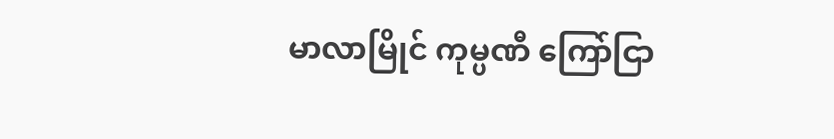မာလာမြိုင် ကုမ္ပဏီ ကြော်ငြာ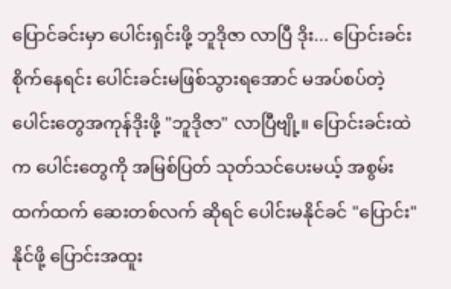ပြောင်ခင်းမှာ ပေါင်းရှင်းဖို့ ဘူဒိုဇာ လာပြီ ဒိုး... ပြောင်းခင်း စိုက်နေရင်း ပေါင်းခင်းမဖြစ်သွားရအောင် မအပ်စပ်တဲ့ ပေါင်းတွေအကုန်ဒိုးဖို့ "ဘူဒိုဇာ" လာပြီဗျို့။ ပြောင်းခင်းထဲက ပေါင်းတွေကို အမြစ်ပြတ် သုတ်သင်ပေးမယ့် အစွမ်းထက်ထက် ဆေးတစ်လက် ဆိုရင် ပေါင်းမနိုင်ခင် "ပြောင်း" နိုင်ဖို့ ပြောင်းအထူး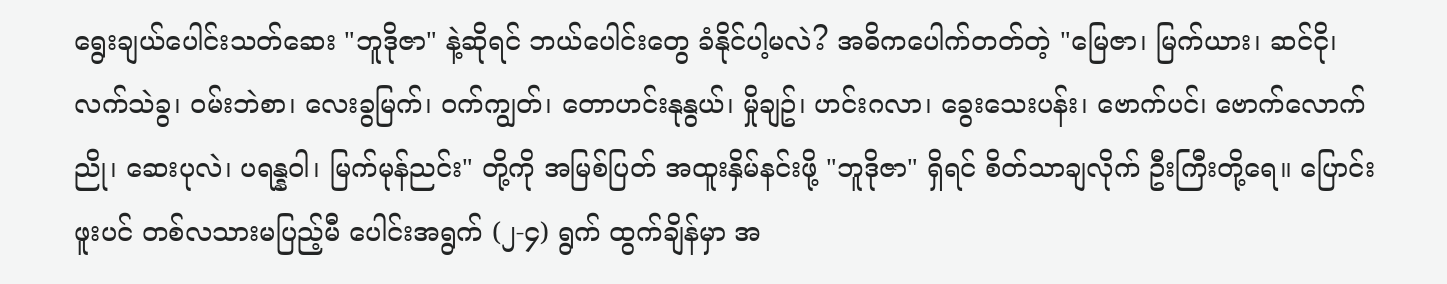ရွေးချယ်ပေါင်းသတ်ဆေး "ဘူဒိုဇာ" နဲ့ဆိုရင် ဘယ်ပေါင်းတွေ ခံနိုင်ပါ့မလဲ? အဓိကပေါက်တတ်တဲ့ "မြေဇာ၊ မြက်ယား၊ ဆင်ငို၊ လက်သဲခွ၊ ဝမ်းဘဲစာ၊ လေးခွမြက်၊ ဝက်ကျွတ်၊ တောဟင်းနုနွယ်၊ မှိုချဥ်၊ ဟင်းဂလာ၊ ခွေးသေးပန်း၊ ဗောက်ပင်၊ ဗောက်လောက်ညို၊ ဆေးပုလဲ၊ ပရန္နဝါ၊ မြက်မုန်ညင်း" တို့ကို အမြစ်ပြတ် အထူးနှိမ်နင်းဖို့ "ဘူဒိုဇာ" ရှိရင် စိတ်သာချလိုက် ဦးကြီးတို့ရေ။ ပြောင်းဖူးပင် တစ်လသားမပြည့်မီ ပေါင်းအရွက် (၂-၄) ရွက် ထွက်ချိန်မှာ အ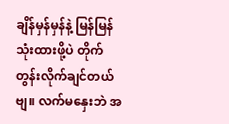ချိန်မှန်မှန်နဲ့ မြန်မြန် သုံးထားဖို့ပဲ တိုက်တွန်းလိုက်ချင်တယ်ဗျ။ လက်မနှေးဘဲ အ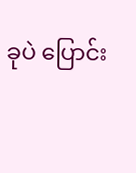ခုပဲ ပြောင်း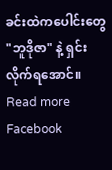ခင်းထဲကပေါင်းတွေ "ဘူဒိုဇာ" နဲ့ ရှင်းလိုက်ရအောင်။
Read more Facebook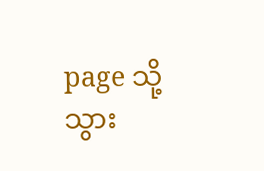page သို့သွား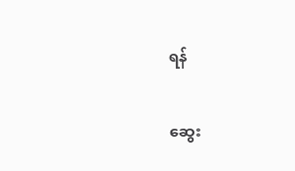ရန်

ဆွေး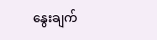နွေးချက်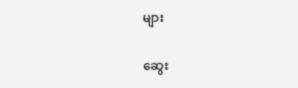များ

ဆွေး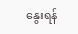နွေးရန်